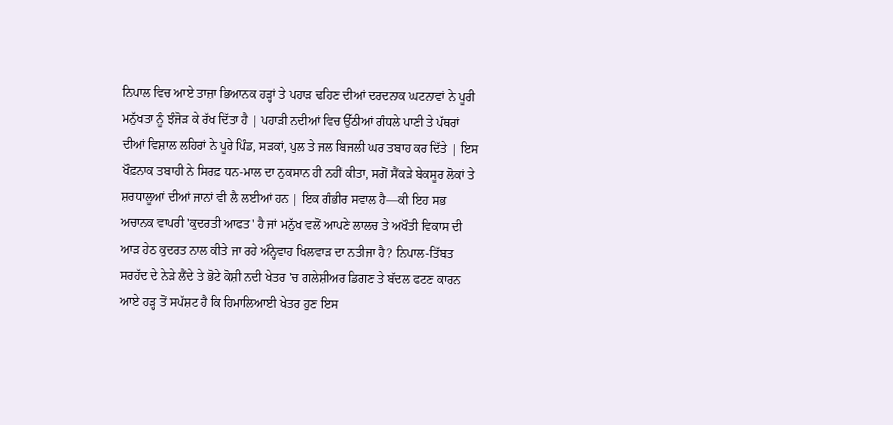ਨਿਪਾਲ ਵਿਚ ਆਏ ਤਾਜ਼ਾ ਭਿਆਨਕ ਹੜ੍ਹਾਂ ਤੇ ਪਹਾੜ ਢਹਿਣ ਦੀਆਂ ਦਰਦਨਾਕ ਘਟਨਾਵਾਂ ਨੇ ਪੂਰੀ ਮਨੁੱਖਤਾ ਨੂੰ ਝੰਜੋੜ ਕੇ ਰੱਖ ਦਿੱਤਾ ਹੈ | ਪਹਾੜੀ ਨਦੀਆਂ ਵਿਚ ਉੱਠੀਆਂ ਗੰਧਲੇ ਪਾਣੀ ਤੇ ਪੱਥਰਾਂ ਦੀਆਂ ਵਿਸ਼ਾਲ ਲਹਿਰਾਂ ਨੇ ਪੂਰੇ ਪਿੰਡ, ਸੜਕਾਂ, ਪੁਲ ਤੇ ਜਲ ਬਿਜਲੀ ਘਰ ਤਬਾਹ ਕਰ ਦਿੱਤੇ | ਇਸ ਖੌਫ਼ਨਾਕ ਤਬਾਹੀ ਨੇ ਸਿਰਫ਼ ਧਨ-ਮਾਲ ਦਾ ਨੁਕਸਾਨ ਹੀ ਨਹੀਂ ਕੀਤਾ, ਸਗੋਂ ਸੈਂਕੜੇ ਬੇਕਸੂਰ ਲੋਕਾਂ ਤੇ ਸ਼ਰਧਾਲੂਆਂ ਦੀਆਂ ਜਾਨਾਂ ਵੀ ਲੈ ਲਈਆਂ ਹਨ | ਇਕ ਗੰਭੀਰ ਸਵਾਲ ਹੈ—ਕੀ ਇਹ ਸਭ ਅਚਾਨਕ ਵਾਪਰੀ 'ਕੁਦਰਤੀ ਆਫਤ' ਹੈ ਜਾਂ ਮਨੁੱਖ ਵਲੋਂ ਆਪਣੇ ਲਾਲਚ ਤੇ ਅਖੌਤੀ ਵਿਕਾਸ ਦੀ ਆੜ ਹੇਠ ਕੁਦਰਤ ਨਾਲ ਕੀਤੇ ਜਾ ਰਹੇ ਅੰਨ੍ਹੇਵਾਹ ਖਿਲਵਾੜ ਦਾ ਨਤੀਜਾ ਹੈ? ਨਿਪਾਲ-ਤਿੱਬਤ ਸਰਹੱਦ ਦੇ ਨੇੜੇ ਲੈਂਦੇ ਤੇ ਭੋਟੇ ਕੋਸ਼ੀ ਨਦੀ ਖੇਤਰ 'ਚ ਗਲੇਸ਼ੀਅਰ ਡਿਗਣ ਤੇ ਬੱਦਲ ਫਟਣ ਕਾਰਨ ਆਏ ਹੜ੍ਹ ਤੋਂ ਸਪੱਸ਼ਟ ਹੈ ਕਿ ਹਿਮਾਲਿਆਈ ਖੇਤਰ ਹੁਣ ਇਸ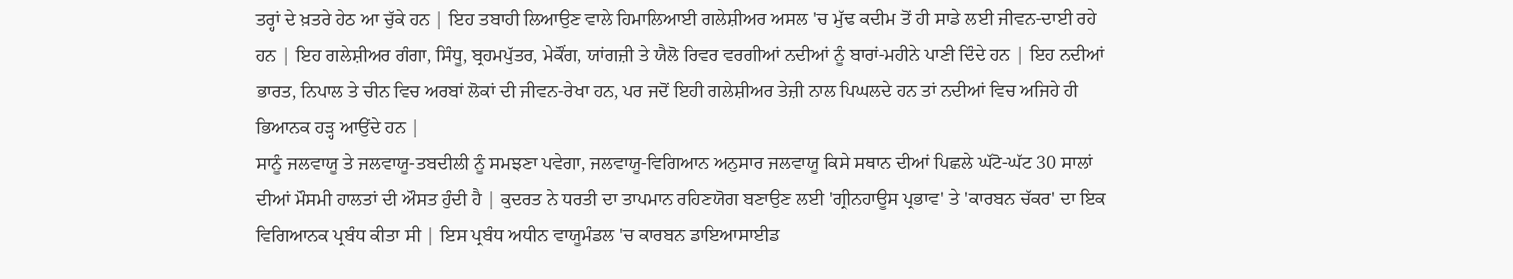ਤਰ੍ਹਾਂ ਦੇ ਖ਼ਤਰੇ ਹੇਠ ਆ ਚੁੱਕੇ ਹਨ | ਇਹ ਤਬਾਹੀ ਲਿਆਉਣ ਵਾਲੇ ਹਿਮਾਲਿਆਈ ਗਲੇਸ਼ੀਅਰ ਅਸਲ 'ਚ ਮੁੱਢ ਕਦੀਮ ਤੋਂ ਹੀ ਸਾਡੇ ਲਈ ਜੀਵਨ-ਦਾਈ ਰਹੇ ਹਨ | ਇਹ ਗਲੇਸ਼ੀਅਰ ਗੰਗਾ, ਸਿੰਧੂ, ਬ੍ਰਹਮਪੁੱਤਰ, ਮੇਕੌਂਗ, ਯਾਂਗਜ਼ੀ ਤੇ ਯੈਲੋ ਰਿਵਰ ਵਰਗੀਆਂ ਨਦੀਆਂ ਨੂੰ ਬਾਰਾਂ-ਮਹੀਨੇ ਪਾਣੀ ਦਿੰਦੇ ਹਨ | ਇਹ ਨਦੀਆਂ ਭਾਰਤ, ਨਿਪਾਲ ਤੇ ਚੀਨ ਵਿਚ ਅਰਬਾਂ ਲੋਕਾਂ ਦੀ ਜੀਵਨ-ਰੇਖਾ ਹਨ, ਪਰ ਜਦੋਂ ਇਹੀ ਗਲੇਸ਼ੀਅਰ ਤੇਜ਼ੀ ਨਾਲ ਪਿਘਲਦੇ ਹਨ ਤਾਂ ਨਦੀਆਂ ਵਿਚ ਅਜਿਹੇ ਹੀ ਭਿਆਨਕ ਹੜ੍ਹ ਆਉਂਦੇ ਹਨ |
ਸਾਨੂੰ ਜਲਵਾਯੂ ਤੇ ਜਲਵਾਯੂ-ਤਬਦੀਲੀ ਨੂੰ ਸਮਝਣਾ ਪਵੇਗਾ, ਜਲਵਾਯੂ-ਵਿਗਿਆਨ ਅਨੁਸਾਰ ਜਲਵਾਯੂ ਕਿਸੇ ਸਥਾਨ ਦੀਆਂ ਪਿਛਲੇ ਘੱਟੋ-ਘੱਟ 30 ਸਾਲਾਂ ਦੀਆਂ ਮੌਸਮੀ ਹਾਲਤਾਂ ਦੀ ਔਸਤ ਹੁੰਦੀ ਹੈ | ਕੁਦਰਤ ਨੇ ਧਰਤੀ ਦਾ ਤਾਪਮਾਨ ਰਹਿਣਯੋਗ ਬਣਾਉਣ ਲਈ 'ਗ੍ਰੀਨਹਾਊਸ ਪ੍ਰਭਾਵ' ਤੇ 'ਕਾਰਬਨ ਚੱਕਰ' ਦਾ ਇਕ ਵਿਗਿਆਨਕ ਪ੍ਰਬੰਧ ਕੀਤਾ ਸੀ | ਇਸ ਪ੍ਰਬੰਧ ਅਧੀਨ ਵਾਯੂਮੰਡਲ 'ਚ ਕਾਰਬਨ ਡਾਇਆਸਾਈਡ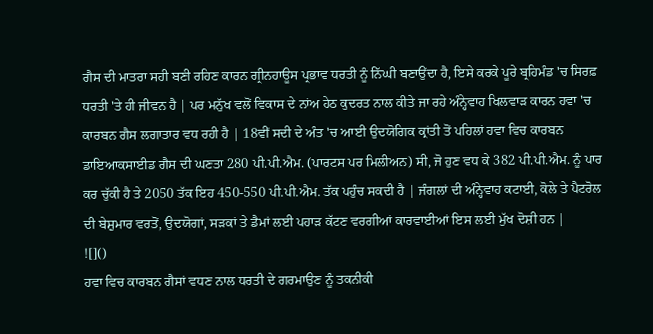ਗੈਸ ਦੀ ਮਾਤਰਾ ਸਹੀ ਬਣੀ ਰਹਿਣ ਕਾਰਨ ਗ੍ਰੀਨਹਾਊਸ ਪ੍ਰਭਾਵ ਧਰਤੀ ਨੂੰ ਨਿੱਘੀ ਬਣਾਉਂਦਾ ਹੈ, ਇਸੇ ਕਰਕੇ ਪੂਰੇ ਬ੍ਰਹਿਮੰਡ 'ਚ ਸਿਰਫ਼ ਧਰਤੀ 'ਤੇ ਹੀ ਜੀਵਨ ਹੈ | ਪਰ ਮਨੁੱਖ ਵਲੋਂ ਵਿਕਾਸ ਦੇ ਨਾਂਅ ਹੇਠ ਕੁਦਰਤ ਨਾਲ ਕੀਤੇ ਜਾ ਰਹੇ ਅੰਨ੍ਹੇਵਾਹ ਖਿਲਵਾੜ ਕਾਰਨ ਹਵਾ 'ਚ ਕਾਰਬਨ ਗੈਸ ਲਗਾਤਾਰ ਵਧ ਰਹੀ ਹੈ | 18ਵੀਂ ਸਦੀ ਦੇ ਅੰਤ 'ਚ ਆਈ ਉਦਯੋਗਿਕ ਕ੍ਰਾਂਤੀ ਤੋਂ ਪਹਿਲਾਂ ਹਵਾ ਵਿਚ ਕਾਰਬਨ ਡਾਇਆਕਸਾਈਡ ਗੈਸ ਦੀ ਘਣਤਾ 280 ਪੀ.ਪੀ.ਐਮ. (ਪਾਰਟਸ ਪਰ ਮਿਲੀਅਨ) ਸੀ, ਜੋ ਹੁਣ ਵਧ ਕੇ 382 ਪੀ.ਪੀ.ਐਮ. ਨੂੰ ਪਾਰ ਕਰ ਚੁੱਕੀ ਹੈ ਤੇ 2050 ਤੱਕ ਇਹ 450-550 ਪੀ.ਪੀ.ਐਮ. ਤੱਕ ਪਹੁੰਚ ਸਕਦੀ ਹੈ | ਜੰਗਲਾਂ ਦੀ ਅੰਨ੍ਹੇਵਾਹ ਕਟਾਈ, ਕੋਲੇ ਤੇ ਪੈਟਰੋਲ ਦੀ ਬੇਸ਼ੁਮਾਰ ਵਰਤੋਂ, ਉਦਯੋਗਾਂ, ਸੜਕਾਂ ਤੇ ਡੈਮਾਂ ਲਈ ਪਹਾੜ ਕੱਟਣ ਵਰਗੀਆਂ ਕਾਰਵਾਈਆਂ ਇਸ ਲਈ ਮੁੱਖ ਦੋਸ਼ੀ ਹਨ |
![]()
ਹਵਾ ਵਿਚ ਕਾਰਬਨ ਗੈਸਾਂ ਵਧਣ ਨਾਲ ਧਰਤੀ ਦੇ ਗਰਮਾਉਣ ਨੂੰ ਤਕਨੀਕੀ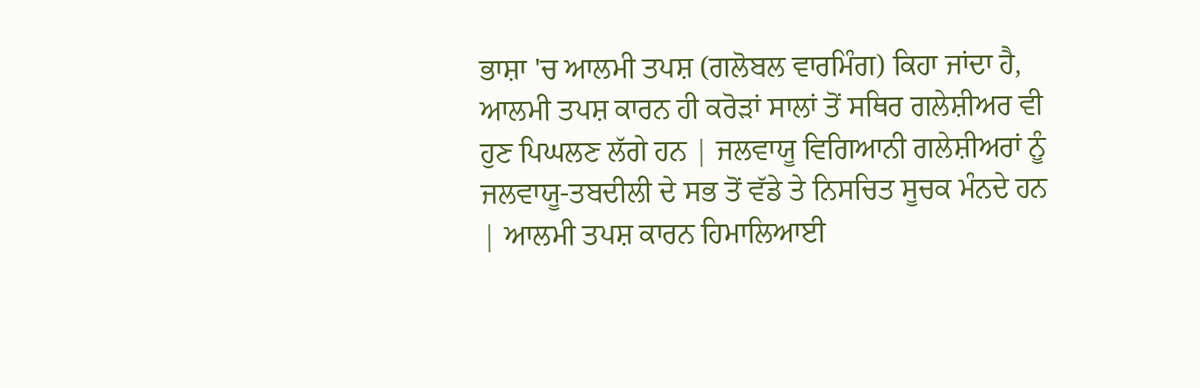ਭਾਸ਼ਾ 'ਚ ਆਲਮੀ ਤਪਸ਼ (ਗਲੋਬਲ ਵਾਰਮਿੰਗ) ਕਿਹਾ ਜਾਂਦਾ ਹੈ, ਆਲਮੀ ਤਪਸ਼ ਕਾਰਨ ਹੀ ਕਰੋੜਾਂ ਸਾਲਾਂ ਤੋਂ ਸਥਿਰ ਗਲੇਸ਼ੀਅਰ ਵੀ ਹੁਣ ਪਿਘਲਣ ਲੱਗੇ ਹਨ | ਜਲਵਾਯੂ ਵਿਗਿਆਨੀ ਗਲੇਸ਼ੀਅਰਾਂ ਨੂੰ ਜਲਵਾਯੂ-ਤਬਦੀਲੀ ਦੇ ਸਭ ਤੋਂ ਵੱਡੇ ਤੇ ਨਿਸਚਿਤ ਸੂਚਕ ਮੰਨਦੇ ਹਨ | ਆਲਮੀ ਤਪਸ਼ ਕਾਰਨ ਹਿਮਾਲਿਆਈ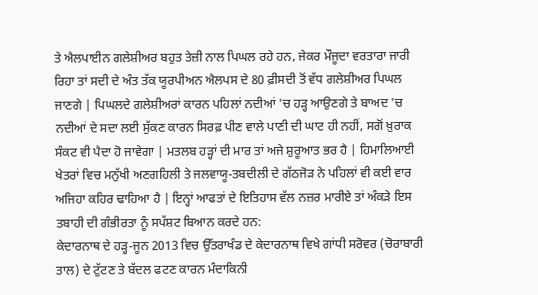ਤੇ ਐਲਪਾਈਨ ਗਲੇਸ਼ੀਅਰ ਬਹੁਤ ਤੇਜ਼ੀ ਨਾਲ ਪਿਘਲ ਰਹੇ ਹਨ, ਜੇਕਰ ਮੌਜੂਦਾ ਵਰਤਾਰਾ ਜਾਰੀ ਰਿਹਾ ਤਾਂ ਸਦੀ ਦੇ ਅੰਤ ਤੱਕ ਯੂਰਪੀਅਨ ਐਲਪਸ ਦੇ 80 ਫ਼ੀਸਦੀ ਤੋਂ ਵੱਧ ਗਲੇਸ਼ੀਅਰ ਪਿਘਲ ਜਾਣਗੇ | ਪਿਘਲਦੇ ਗਲੇਸ਼ੀਅਰਾਂ ਕਾਰਨ ਪਹਿਲਾਂ ਨਦੀਆਂ 'ਚ ਹੜ੍ਹ ਆਉਣਗੇ ਤੇ ਬਾਅਦ 'ਚ ਨਦੀਆਂ ਦੇ ਸਦਾ ਲਈ ਸੁੱਕਣ ਕਾਰਨ ਸਿਰਫ਼ ਪੀਣ ਵਾਲੇ ਪਾਣੀ ਦੀ ਘਾਟ ਹੀ ਨਹੀਂ, ਸਗੋਂ ਖ਼ੁਰਾਕ ਸੰਕਟ ਵੀ ਪੈਦਾ ਹੋ ਜਾਵੇਗਾ | ਮਤਲਬ ਹੜ੍ਹਾਂ ਦੀ ਮਾਰ ਤਾਂ ਅਜੇ ਸ਼ੁਰੂਆਤ ਭਰ ਹੈ | ਹਿਮਾਲਿਆਈ ਖੇਤਰਾਂ ਵਿਚ ਮਨੁੱਖੀ ਅਣਗਹਿਲੀ ਤੇ ਜਲਵਾਯੂ-ਤਬਦੀਲੀ ਦੇ ਗੱਠਜੋੜ ਨੇ ਪਹਿਲਾਂ ਵੀ ਕਈ ਵਾਰ ਅਜਿਹਾ ਕਹਿਰ ਢਾਹਿਆ ਹੈ | ਇਨ੍ਹਾਂ ਆਫਤਾਂ ਦੇ ਇਤਿਹਾਸ ਵੱਲ ਨਜ਼ਰ ਮਾਰੀਏ ਤਾਂ ਅੰਕੜੇ ਇਸ ਤਬਾਹੀ ਦੀ ਗੰਭੀਰਤਾ ਨੂੰ ਸਪੱਸ਼ਟ ਬਿਆਨ ਕਰਦੇ ਹਨ:
ਕੇਦਾਰਨਾਥ ਦੇ ਹੜ੍ਹ-ਜੂਨ 2013 ਵਿਚ ਉੱਤਰਾਖੰਡ ਦੇ ਕੇਦਾਰਨਾਥ ਵਿਖੇ ਗਾਂਧੀ ਸਰੋਵਰ (ਚੋਰਾਬਾਰੀ ਤਾਲ) ਦੇ ਟੁੱਟਣ ਤੇ ਬੱਦਲ ਫਟਣ ਕਾਰਨ ਮੰਦਾਕਿਨੀ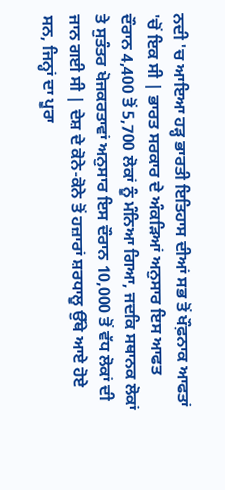ਨਦੀ 'ਚ ਆਇਆ ਹੜ੍ਹ ਭਾਰਤੀ ਇਤਿਹਾਸ ਦੀਆਂ ਸਭ ਤੋਂ ਖੌਫ਼ਨਾਕ ਆਫਤਾਂ 'ਚੋਂ ਇਕ ਸੀ | ਭਾਰਤ ਸਰਕਾਰ ਦੇ ਅੰਕੜਿਆਂ ਅਨੁਸਾਰ ਇਸ ਆਫਤ ਦੌਰਾਨ 4,400 ਤੋਂ 5,700 ਲੋਕਾਂ ਨੂੰ ਮੰਨਿਆ ਗਿਆ, ਜਦਕਿ ਸਥਾਨਕ ਲੋਕਾਂ ਤੇ ਸੁਤੰਤਰ ਖੋਜਕਰਤਾਵਾਂ ਅਨੁਸਾਰ ਇਸ ਦੌਰਾਨ 10,000 ਤੋਂ ਵੱਧ ਲੋਕਾਂ ਦੀ ਜਾਨ ਗਈ ਸੀ | ਦੇਸ਼ ਦੇ ਕੋਨੇ-ਕੋਨੇ ਤੋਂ ਹਜ਼ਾਰਾਂ ਸ਼ਰਧਾਲੂ ਉੱਥੇ ਆਏ ਹੋਏ ਸਨ, ਜਿਨ੍ਹਾਂ ਦਾ ਪੂਰਾ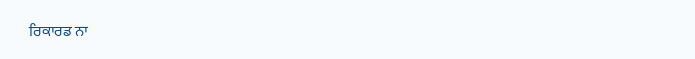ਰਿਕਾਰਡ ਨਾ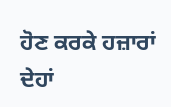ਹੋਣ ਕਰਕੇ ਹਜ਼ਾਰਾਂ ਦੇਹਾਂ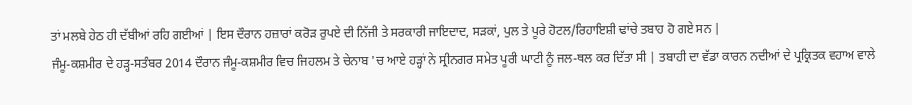ਤਾਂ ਮਲਬੇ ਹੇਠ ਹੀ ਦੱਬੀਆਂ ਰਹਿ ਗਈਆਂ | ਇਸ ਦੌਰਾਨ ਹਜ਼ਾਰਾਂ ਕਰੋੜ ਰੁਪਏ ਦੀ ਨਿੱਜੀ ਤੇ ਸਰਕਾਰੀ ਜਾਇਦਾਦ, ਸੜਕਾਂ, ਪੁਲ ਤੇ ਪੂਰੇ ਹੋਟਲ/ਰਿਹਾਇਸ਼ੀ ਢਾਂਚੇ ਤਬਾਹ ਹੋ ਗਏ ਸਨ |
ਜੰਮੂ-ਕਸ਼ਮੀਰ ਦੇ ਹੜ੍ਹ-ਸਤੰਬਰ 2014 ਦੌਰਾਨ ਜੰਮੂ-ਕਸ਼ਮੀਰ ਵਿਚ ਜਿਹਲਮ ਤੇ ਚੇਨਾਬ 'ਚ ਆਏ ਹੜ੍ਹਾਂ ਨੇ ਸ੍ਰੀਨਗਰ ਸਮੇਤ ਪੂਰੀ ਘਾਟੀ ਨੂੰ ਜਲ-ਥਲ ਕਰ ਦਿੱਤਾ ਸੀ | ਤਬਾਹੀ ਦਾ ਵੱਡਾ ਕਾਰਨ ਨਦੀਆਂ ਦੇ ਪ੍ਰਕ੍ਰਿਤਕ ਵਹਾਅ ਵਾਲੇ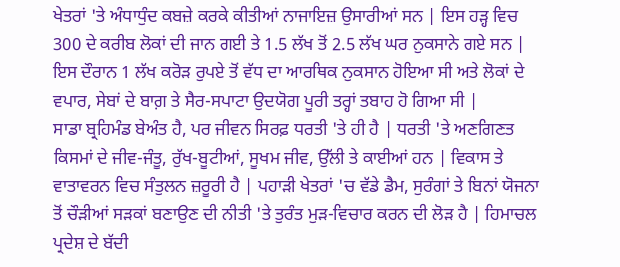ਖੇਤਰਾਂ 'ਤੇ ਅੰਧਾਧੁੰਦ ਕਬਜ਼ੇ ਕਰਕੇ ਕੀਤੀਆਂ ਨਾਜਾਇਜ਼ ਉਸਾਰੀਆਂ ਸਨ | ਇਸ ਹੜ੍ਹ ਵਿਚ 300 ਦੇ ਕਰੀਬ ਲੋਕਾਂ ਦੀ ਜਾਨ ਗਈ ਤੇ 1.5 ਲੱਖ ਤੋਂ 2.5 ਲੱਖ ਘਰ ਨੁਕਸਾਨੇ ਗਏ ਸਨ | ਇਸ ਦੌਰਾਨ 1 ਲੱਖ ਕਰੋੜ ਰੁਪਏ ਤੋਂ ਵੱਧ ਦਾ ਆਰਥਿਕ ਨੁਕਸਾਨ ਹੋਇਆ ਸੀ ਅਤੇ ਲੋਕਾਂ ਦੇ ਵਪਾਰ, ਸੇਬਾਂ ਦੇ ਬਾਗ਼ ਤੇ ਸੈਰ-ਸਪਾਟਾ ਉਦਯੋਗ ਪੂਰੀ ਤਰ੍ਹਾਂ ਤਬਾਹ ਹੋ ਗਿਆ ਸੀ |
ਸਾਡਾ ਬ੍ਰਹਿਮੰਡ ਬੇਅੰਤ ਹੈ, ਪਰ ਜੀਵਨ ਸਿਰਫ਼ ਧਰਤੀ 'ਤੇ ਹੀ ਹੈ | ਧਰਤੀ 'ਤੇ ਅਣਗਿਣਤ ਕਿਸਮਾਂ ਦੇ ਜੀਵ-ਜੰਤੂ, ਰੁੱਖ-ਬੂਟੀਆਂ, ਸੂਖਮ ਜੀਵ, ਉੱਲੀ ਤੇ ਕਾਈਆਂ ਹਨ | ਵਿਕਾਸ ਤੇ ਵਾਤਾਵਰਨ ਵਿਚ ਸੰਤੁਲਨ ਜ਼ਰੂਰੀ ਹੈ | ਪਹਾੜੀ ਖੇਤਰਾਂ 'ਚ ਵੱਡੇ ਡੈਮ, ਸੁਰੰਗਾਂ ਤੇ ਬਿਨਾਂ ਯੋਜਨਾ ਤੋਂ ਚੌੜੀਆਂ ਸੜਕਾਂ ਬਣਾਉਣ ਦੀ ਨੀਤੀ 'ਤੇ ਤੁਰੰਤ ਮੁੜ-ਵਿਚਾਰ ਕਰਨ ਦੀ ਲੋੜ ਹੈ | ਹਿਮਾਚਲ ਪ੍ਰਦੇਸ਼ ਦੇ ਬੱਦੀ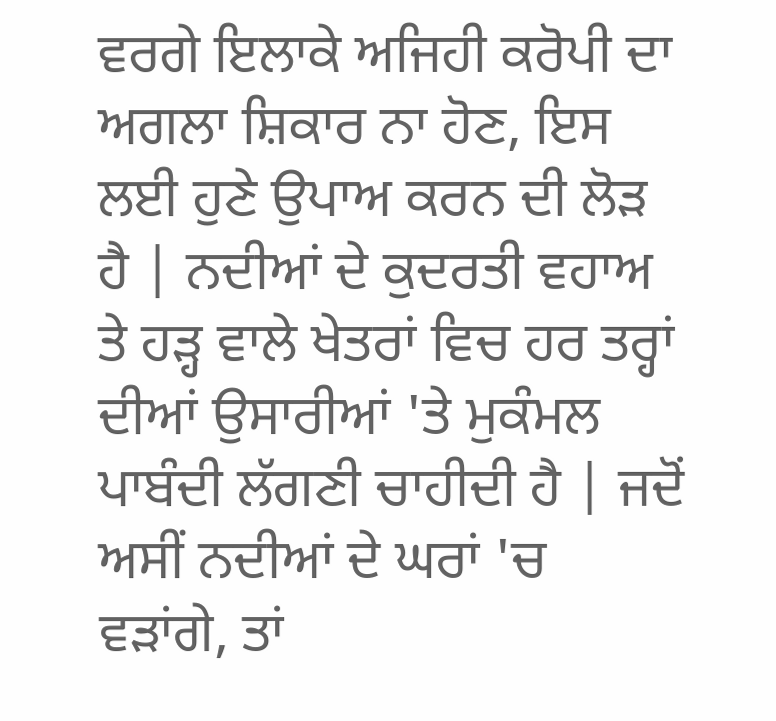ਵਰਗੇ ਇਲਾਕੇ ਅਜਿਹੀ ਕਰੋਪੀ ਦਾ ਅਗਲਾ ਸ਼ਿਕਾਰ ਨਾ ਹੋਣ, ਇਸ ਲਈ ਹੁਣੇ ਉਪਾਅ ਕਰਨ ਦੀ ਲੋੜ ਹੈ | ਨਦੀਆਂ ਦੇ ਕੁਦਰਤੀ ਵਹਾਅ ਤੇ ਹੜ੍ਹ ਵਾਲੇ ਖੇਤਰਾਂ ਵਿਚ ਹਰ ਤਰ੍ਹਾਂ ਦੀਆਂ ਉਸਾਰੀਆਂ 'ਤੇ ਮੁਕੰਮਲ ਪਾਬੰਦੀ ਲੱਗਣੀ ਚਾਹੀਦੀ ਹੈ | ਜਦੋਂ ਅਸੀਂ ਨਦੀਆਂ ਦੇ ਘਰਾਂ 'ਚ ਵੜਾਂਗੇ, ਤਾਂ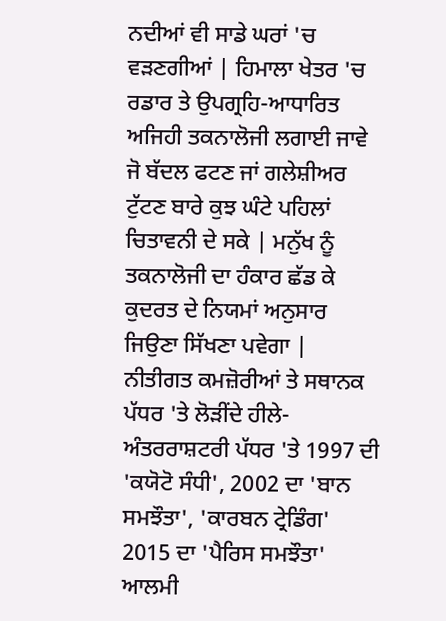ਨਦੀਆਂ ਵੀ ਸਾਡੇ ਘਰਾਂ 'ਚ ਵੜਣਗੀਆਂ | ਹਿਮਾਲਾ ਖੇਤਰ 'ਚ ਰਡਾਰ ਤੇ ਉਪਗ੍ਰਹਿ-ਆਧਾਰਿਤ ਅਜਿਹੀ ਤਕਨਾਲੋਜੀ ਲਗਾਈ ਜਾਵੇ ਜੋ ਬੱਦਲ ਫਟਣ ਜਾਂ ਗਲੇਸ਼ੀਅਰ ਟੁੱਟਣ ਬਾਰੇ ਕੁਝ ਘੰਟੇ ਪਹਿਲਾਂ ਚਿਤਾਵਨੀ ਦੇ ਸਕੇ | ਮਨੁੱਖ ਨੂੰ ਤਕਨਾਲੋਜੀ ਦਾ ਹੰਕਾਰ ਛੱਡ ਕੇ ਕੁਦਰਤ ਦੇ ਨਿਯਮਾਂ ਅਨੁਸਾਰ ਜਿਉਣਾ ਸਿੱਖਣਾ ਪਵੇਗਾ |
ਨੀਤੀਗਤ ਕਮਜ਼ੋਰੀਆਂ ਤੇ ਸਥਾਨਕ ਪੱਧਰ 'ਤੇ ਲੋੜੀਂਦੇ ਹੀਲੇ-ਅੰਤਰਰਾਸ਼ਟਰੀ ਪੱਧਰ 'ਤੇ 1997 ਦੀ 'ਕਯੋਟੋ ਸੰਧੀ', 2002 ਦਾ 'ਬਾਨ ਸਮਝੌਤਾ', 'ਕਾਰਬਨ ਟ੍ਰੇਡਿੰਗ' 2015 ਦਾ 'ਪੈਰਿਸ ਸਮਝੌਤਾ' ਆਲਮੀ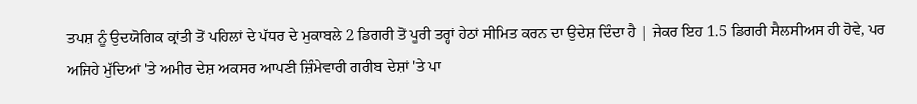ਤਪਸ਼ ਨੂੰ ਉਦਯੋਗਿਕ ਕ੍ਰਾਂਤੀ ਤੋਂ ਪਹਿਲਾਂ ਦੇ ਪੱਧਰ ਦੇ ਮੁਕਾਬਲੇ 2 ਡਿਗਰੀ ਤੋਂ ਪੂਰੀ ਤਰ੍ਹਾਂ ਹੇਠਾਂ ਸੀਮਿਤ ਕਰਨ ਦਾ ਉਦੇਸ਼ ਦਿੰਦਾ ਹੈ | ਜੇਕਰ ਇਹ 1.5 ਡਿਗਰੀ ਸੈਲਸੀਅਸ ਹੀ ਹੋਵੇ, ਪਰ ਅਜਿਹੇ ਮੁੱਦਿਆਂ 'ਤੇ ਅਮੀਰ ਦੇਸ਼ ਅਕਸਰ ਆਪਣੀ ਜ਼ਿੰਮੇਵਾਰੀ ਗਰੀਬ ਦੇਸ਼ਾਂ 'ਤੇ ਪਾ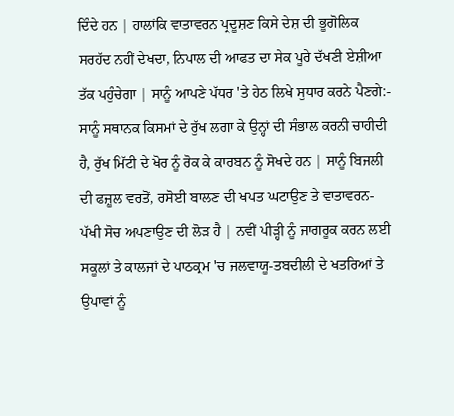ਦਿੰਦੇ ਹਨ | ਹਾਲਾਂਕਿ ਵਾਤਾਵਰਨ ਪ੍ਰਦੂਸ਼ਣ ਕਿਸੇ ਦੇਸ਼ ਦੀ ਭੂਗੋਲਿਕ ਸਰਹੱਦ ਨਹੀਂ ਦੇਖਦਾ, ਨਿਪਾਲ ਦੀ ਆਫਤ ਦਾ ਸੇਕ ਪੂਰੇ ਦੱਖਣੀ ਏਸ਼ੀਆ ਤੱਕ ਪਹੁੰਚੇਗਾ | ਸਾਨੂੰ ਆਪਣੇ ਪੱਧਰ 'ਤੇ ਹੇਠ ਲਿਖੇ ਸੁਧਾਰ ਕਰਨੇ ਪੈਣਗੇ:-
ਸਾਨੂੰ ਸਥਾਨਕ ਕਿਸਮਾਂ ਦੇ ਰੁੱਖ ਲਗਾ ਕੇ ਉਨ੍ਹਾਂ ਦੀ ਸੰਭਾਲ ਕਰਨੀ ਚਾਹੀਦੀ ਹੈ, ਰੁੱਖ ਮਿੱਟੀ ਦੇ ਖੋਰ ਨੂੰ ਰੋਕ ਕੇ ਕਾਰਬਨ ਨੂੰ ਸੋਖਦੇ ਹਨ | ਸਾਨੂੰ ਬਿਜਲੀ ਦੀ ਫਜ਼ੂਲ ਵਰਤੋਂ, ਰਸੋਈ ਬਾਲਣ ਦੀ ਖਪਤ ਘਟਾਉਣ ਤੇ ਵਾਤਾਵਰਨ-ਪੱਖੀ ਸੋਚ ਅਪਣਾਉਣ ਦੀ ਲੋੜ ਹੈ | ਨਵੀਂ ਪੀੜ੍ਹੀ ਨੂੰ ਜਾਗਰੂਕ ਕਰਨ ਲਈ ਸਕੂਲਾਂ ਤੇ ਕਾਲਜਾਂ ਦੇ ਪਾਠਕ੍ਰਮ 'ਚ ਜਲਵਾਯੂ-ਤਬਦੀਲੀ ਦੇ ਖਤਰਿਆਂ ਤੇ ਉਪਾਵਾਂ ਨੂੰ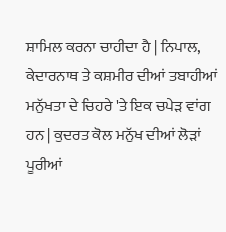ਸ਼ਾਮਿਲ ਕਰਨਾ ਚਾਹੀਦਾ ਹੈ | ਨਿਪਾਲ, ਕੇਦਾਰਨਾਥ ਤੇ ਕਸ਼ਮੀਰ ਦੀਆਂ ਤਬਾਹੀਆਂ ਮਨੁੱਖਤਾ ਦੇ ਚਿਹਰੇ 'ਤੇ ਇਕ ਚਪੇੜ ਵਾਂਗ ਹਨ | ਕੁਦਰਤ ਕੋਲ ਮਨੁੱਖ ਦੀਆਂ ਲੋੜਾਂ ਪੂਰੀਆਂ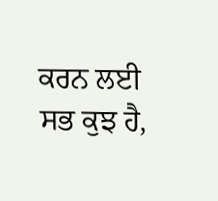ਕਰਨ ਲਈ ਸਭ ਕੁਝ ਹੈ,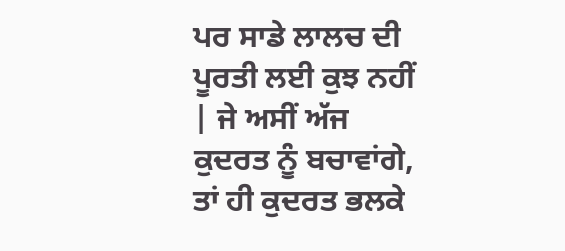ਪਰ ਸਾਡੇ ਲਾਲਚ ਦੀ ਪੂਰਤੀ ਲਈ ਕੁਝ ਨਹੀਂ | ਜੇ ਅਸੀਂ ਅੱਜ ਕੁਦਰਤ ਨੂੰ ਬਚਾਵਾਂਗੇ, ਤਾਂ ਹੀ ਕੁਦਰਤ ਭਲਕੇ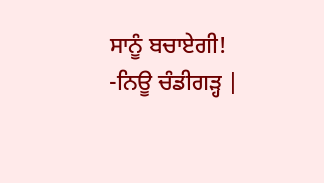ਸਾਨੂੰ ਬਚਾਏਗੀ!
-ਨਿਊ ਚੰਡੀਗੜ੍ਹ |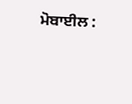ਮੋਬਾਈਲ :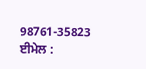98761-35823
ਈਮੇਲ :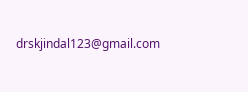drskjindal123@gmail.com